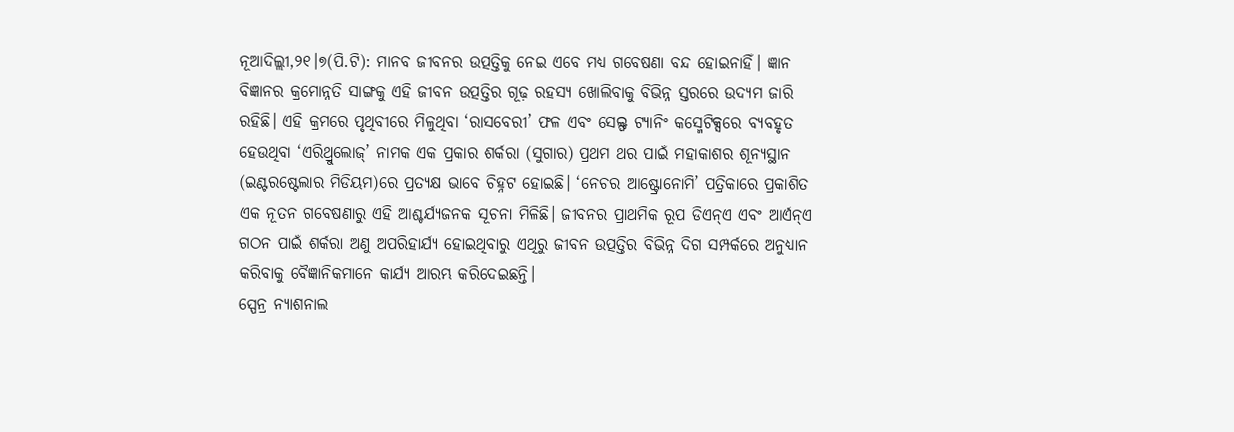ନୂଆଦିଲ୍ଲୀ,୨୧।୭(ପି.ଟି): ମାନବ ଜୀବନର ଉତ୍ପତ୍ତିକୁ ନେଇ ଏବେ ମଧ୍ୟ ଗବେଷଣା ବନ୍ଦ ହୋଇନାହିଁ। ଜ୍ଞାନ ବିଜ୍ଞାନର କ୍ରମୋନ୍ନତି ସାଙ୍ଗକୁ ଏହି ଜୀବନ ଉତ୍ପତ୍ତିର ଗୂଢ଼ ରହସ୍ୟ ଖୋଲିବାକୁ ବିଭିନ୍ନ ସ୍ତରରେ ଉଦ୍ୟମ ଜାରି ରହିଛି। ଏହି କ୍ରମରେ ପୃଥିବୀରେ ମିଳୁଥିବା ‘ରାସବେରୀ’ ଫଳ ଏବଂ ସେଲ୍ଫ ଟ୍ୟାନିଂ କସ୍ମେଟିକ୍ସରେ ବ୍ୟବହୃତ ହେଉଥିବା ‘ଏରିଥ୍ରୁଲୋଜ୍’ ନାମକ ଏକ ପ୍ରକାର ଶର୍କରା (ସୁଗାର) ପ୍ରଥମ ଥର ପାଇଁ ମହାକାଶର ଶୂନ୍ୟସ୍ଥାନ (ଇଣ୍ଟରଷ୍ଟେଲାର ମିଡିୟମ)ରେ ପ୍ରତ୍ୟକ୍ଷ ଭାବେ ଚିହ୍ନଟ ହୋଇଛି। ‘ନେଚର ଆଷ୍ଟ୍ରୋନୋମି’ ପତ୍ରିକାରେ ପ୍ରକାଶିତ ଏକ ନୂତନ ଗବେଷଣାରୁ ଏହି ଆଶ୍ଚର୍ଯ୍ୟଜନକ ସୂଚନା ମିଳିଛି। ଜୀବନର ପ୍ରାଥମିକ ରୂପ ଡିଏନ୍ଏ ଏବଂ ଆର୍ଏନ୍ଏ ଗଠନ ପାଇଁ ଶର୍କରା ଅଣୁ ଅପରିହାର୍ଯ୍ୟ ହୋଇଥିବାରୁ ଏଥିରୁ ଜୀବନ ଉତ୍ପତ୍ତିର ବିଭିନ୍ନ ଦିଗ ସମ୍ପର୍କରେ ଅନୁଧ୍ୟାନ କରିବାକୁ ବୈଜ୍ଞାନିକମାନେ କାର୍ଯ୍ୟ ଆରମ୍ଭ କରିଦେଇଛନ୍ତି।
ସ୍ପେନ୍ର ନ୍ୟାଶନାଲ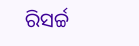ରିସର୍ଚ୍ଚ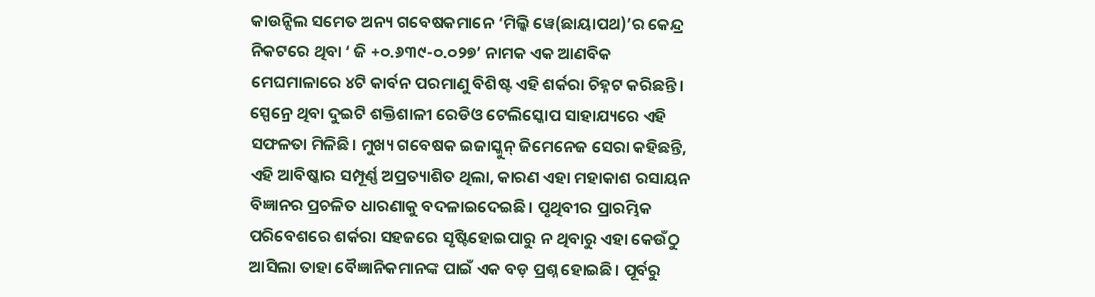କାଉନ୍ସିଲ ସମେତ ଅନ୍ୟ ଗବେଷକମାନେ ‘ମିଲ୍କି ୱେ(ଛାୟାପଥ)’ର କେନ୍ଦ୍ର ନିକଟରେ ଥିବା ‘ ଜି +୦.୬୩୯-୦.୦୨୭’ ନାମକ ଏକ ଆଣବିକ ମେଘମାଳାରେ ୪ଟି କାର୍ବନ ପରମାଣୁ ବିଶିଷ୍ଟ ଏହି ଶର୍କରା ଚିହ୍ନଟ କରିଛନ୍ତି। ସ୍ପେନ୍ରେ ଥିବା ଦୁଇଟି ଶକ୍ତିଶାଳୀ ରେଡିଓ ଟେଲିସ୍କୋପ ସାହାଯ୍ୟରେ ଏହି ସଫଳତା ମିଳିଛି। ମୁଖ୍ୟ ଗବେଷକ ଇଜାସ୍କୁନ୍ ଜିମେନେଜ ସେରା କହିଛନ୍ତି, ଏହି ଆବିଷ୍କାର ସମ୍ପୂର୍ଣ୍ଣ ଅପ୍ରତ୍ୟାଶିତ ଥିଲା, କାରଣ ଏହା ମହାକାଶ ରସାୟନ ବିଜ୍ଞାନର ପ୍ରଚଳିତ ଧାରଣାକୁ ବଦଳାଇଦେଇଛି। ପୃଥିବୀର ପ୍ରାରମ୍ଭିକ ପରିବେଶରେ ଶର୍କରା ସହଜରେ ସୃଷ୍ଟିହୋଇପାରୁ ନ ଥିବାରୁ ଏହା କେଉଁଠୁ ଆସିଲା ତାହା ବୈଜ୍ଞାନିକମାନଙ୍କ ପାଇଁ ଏକ ବଡ଼ ପ୍ରଶ୍ନ ହୋଇଛି। ପୂର୍ବରୁ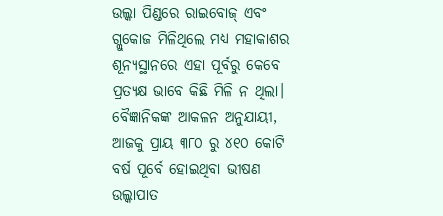ଉଲ୍କା ପିଣ୍ଡରେ ରାଇବୋଜ୍ ଏବଂ ଗ୍ଲୁକୋଜ ମିଳିଥିଲେ ମଧ୍ୟ ମହାକାଶର ଶୂନ୍ୟସ୍ଥାନରେ ଏହା ପୂର୍ବରୁ କେବେ ପ୍ରତ୍ୟକ୍ଷ ଭାବେ କିଛି ମିଳି ନ ଥିଲା। ବୈଜ୍ଞାନିକଙ୍କ ଆକଳନ ଅନୁଯାୟୀ, ଆଜକୁ ପ୍ରାୟ ୩୮୦ ରୁ ୪୧୦ କୋଟି ବର୍ଷ ପୂର୍ବେ ହୋଇଥିବା ଭୀଷଣ ଉଲ୍କାପାତ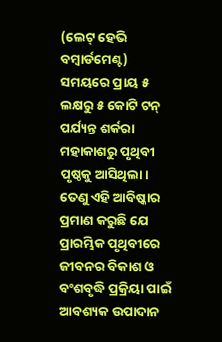(ଲେଟ୍ ହେଭି ବମ୍ବାର୍ଡମେଣ୍ଟ) ସମୟରେ ପ୍ରାୟ ୫ ଲକ୍ଷରୁ ୫ କୋଟି ଟନ୍ ପର୍ଯ୍ୟନ୍ତ ଶର୍କରା ମହାକାଶରୁ ପୃଥିବୀ ପୃଷ୍ଠକୁ ଆସିଥିଲା। ତେଣୁ ଏହି ଆବିଷ୍କାର ପ୍ରମାଣ କରୁଛି ଯେ ପ୍ରାରମ୍ଭିକ ପୃଥିବୀରେ ଜୀବନର ବିକାଶ ଓ ବଂଶବୃଦ୍ଧି ପ୍ରକ୍ରିୟା ପାଇଁ ଆବଶ୍ୟକ ଉପାଦାନ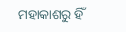ମହାକାଶରୁ ହିଁ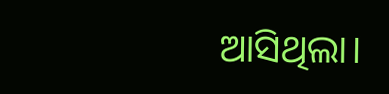ଆସିଥିଲା।